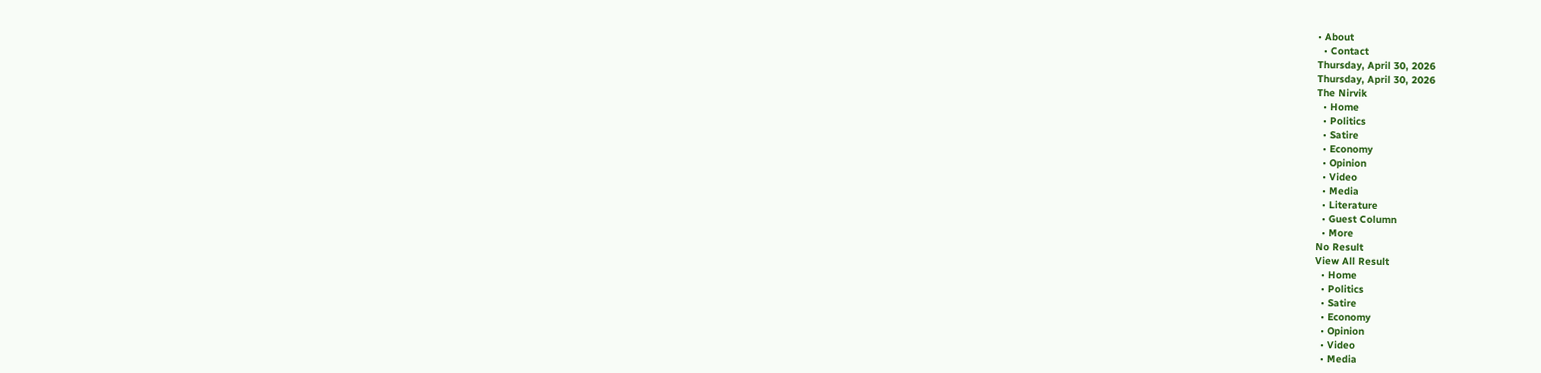• About
  • Contact
Thursday, April 30, 2026
Thursday, April 30, 2026
The Nirvik
  • Home
  • Politics
  • Satire
  • Economy
  • Opinion
  • Video
  • Media
  • Literature
  • Guest Column
  • More
No Result
View All Result
  • Home
  • Politics
  • Satire
  • Economy
  • Opinion
  • Video
  • Media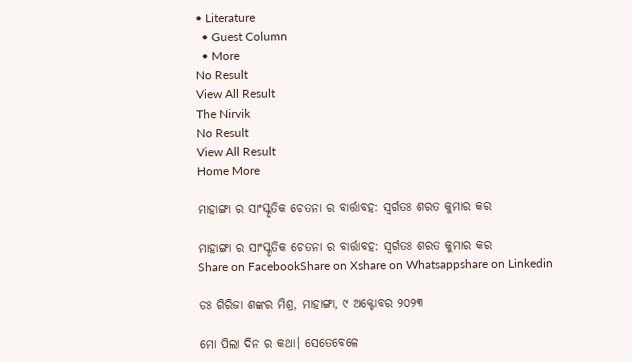• Literature
  • Guest Column
  • More
No Result
View All Result
The Nirvik
No Result
View All Result
Home More

ମାହାଙ୍ଗା ର ସାଂସ୍କୃତିକ ଚେତନା ର ବାର୍ତ୍ତାବହ: ସ୍ବର୍ଗତଃ ଶରତ କୁମାର କର

ମାହାଙ୍ଗା ର ସାଂସ୍କୃତିକ ଚେତନା ର ବାର୍ତ୍ତାବହ: ସ୍ବର୍ଗତଃ ଶରତ କୁମାର କର
Share on FacebookShare on Xshare on Whatsappshare on Linkedin

ଡଃ ଗିରିଜା ଶଙ୍କର ମିଶ୍ର, ମାହାଙ୍ଗା, ୯ ଅକ୍ଟୋବର ୨୦୨୩

ମୋ ପିଲା ଦିନ ର କଥା। ସେତେବେଳେ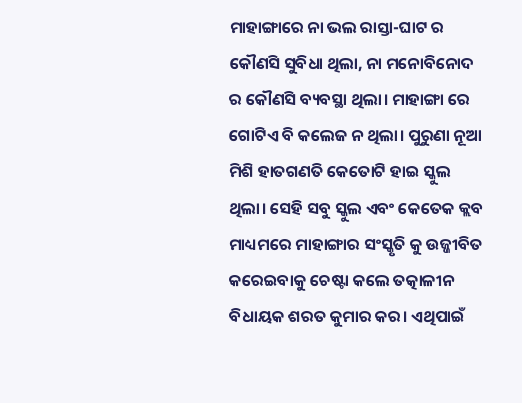ମାହାଙ୍ଗାରେ ନା ଭଲ ରାସ୍ତା-ଘାଟ ର କୌଣସି ସୁବିଧା ଥିଲା, ନା ମନୋବିନୋଦ ର କୌଣସି ବ୍ୟବସ୍ଥା ଥିଲା। ମାହାଙ୍ଗା ରେ ଗୋଟିଏ ବି କଲେଜ ନ ଥିଲା। ପୁରୁଣା ନୂଆ ମିଶି ହାତଗଣତି କେତୋଟି ହାଇ ସ୍କୁଲ ଥିଲା। ସେହି ସବୁ ସ୍କୁଲ ଏବଂ କେତେକ କ୍ଲବ ମାଧ୍ୟମରେ ମାହାଙ୍ଗାର ସଂସ୍କୃତି କୁ ଉଜ୍ଜୀବିତ କରେଇବାକୁ ଚେଷ୍ଟା କଲେ ତତ୍କାଳୀନ ବିଧାୟକ ଶରତ କୁମାର କର। ଏଥିପାଇଁ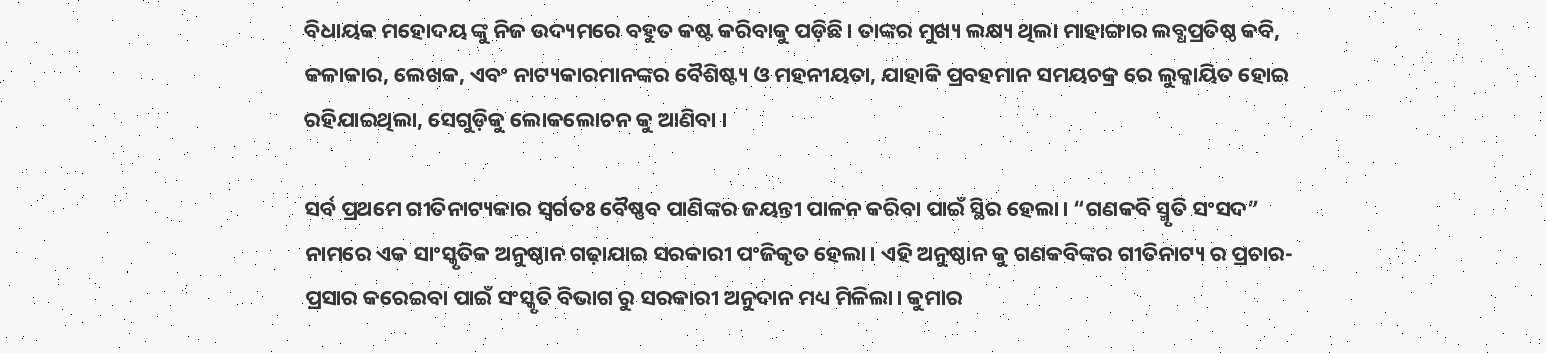ବିଧାୟକ ମହୋଦୟ ଙ୍କୁ ନିଜ ଉଦ୍ୟମରେ ବହୁତ କଷ୍ଟ କରିବାକୁ ପଡ଼ିଛି। ତାଙ୍କର ମୁଖ୍ୟ ଲକ୍ଷ୍ୟ ଥିଲା ମାହାଙ୍ଗାର ଲବ୍ଧପ୍ରତିଷ୍ଠ କବି, କଳାକାର, ଲେଖକ, ଏବଂ ନାଟ୍ୟକାରମାନଙ୍କର ବୈଶିଷ୍ଟ୍ୟ ଓ ମହନୀୟତା, ଯାହାକି ପ୍ରବହମାନ ସମୟଚକ୍ର ରେ ଲୁକ୍କାୟିତ ହୋଇ ରହିଯାଇଥିଲା, ସେଗୁଡ଼ିକୁ ଲୋକଲୋଚନ କୁ ଆଣିବା ।

ସର୍ବ ପ୍ରଥମେ ଗୀତିନାଟ୍ୟକାର ସ୍ବର୍ଗତଃ ବୈଷ୍ଣବ ପାଣିଙ୍କର ଜୟନ୍ତୀ ପାଳନ କରିବା ପାଇଁ ସ୍ଥିର ହେଲା। “ଗଣକବି ସ୍ମୃତି ସଂସଦ” ନାମରେ ଏକ ସାଂସ୍କୃତିକ ଅନୁଷ୍ଠାନ ଗଢ଼ାଯାଇ ସରକାରୀ ପଂଜିକୃତ ହେଲା। ଏହି ଅନୁଷ୍ଠାନ କୁ ଗଣକବିଙ୍କର ଗୀତିନାଟ୍ୟ ର ପ୍ରଚାର-ପ୍ରସାର କରେଇବା ପାଇଁ ସଂସ୍କୃତି ବିଭାଗ ରୁ ସରକାରୀ ଅନୁଦାନ ମଧ୍ୟ ମିଳିଲା। କୁମାର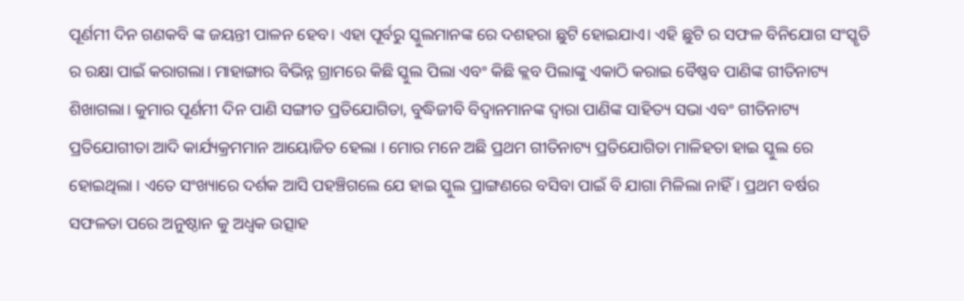ପୂର୍ଣମୀ ଦିନ ଗଣକବି ଙ୍କ ଜୟନ୍ତୀ ପାଳନ ହେବ। ଏହା ପୂର୍ବରୁ ସ୍କୁଲମାନଙ୍କ ରେ ଦଶହରା ଛୁଟି ହୋଇଯାଏ। ଏହି ଛୁଟି ର ସଫଳ ବିନିଯୋଗ ସଂସ୍କୃତି ର ରକ୍ଷା ପାଇଁ କରାଗଲା। ମାହାଙ୍ଗାର ବିଭିନ୍ନ ଗ୍ରାମରେ କିଛି ସ୍କୁଲ ପିଲା ଏବଂ କିଛି କ୍ଲବ ପିଲାଙ୍କୁ ଏକାଠି କରାଇ ବୈଷ୍ଣବ ପାଣିଙ୍କ ଗୀତିନାଟ୍ୟ ଶିଖାଗଲା। କୁମାର ପୂର୍ଣମୀ ଦିନ ପାଣି ସଙ୍ଗୀତ ପ୍ରତିଯୋଗିତା, ବୁଦ୍ଧିଜୀବି ବିଦ୍ବାନମାନଙ୍କ ଦ୍ବାରା ପାଣିଙ୍କ ସାହିତ୍ୟ ସଭା ଏବଂ ଗୀତିନାଟ୍ୟ ପ୍ରତିଯୋଗୀତା ଆଦି କାର୍ଯ୍ୟକ୍ରମମାନ ଆୟୋଜିତ ହେଲା । ମୋର ମନେ ଅଛି ପ୍ରଥମ ଗୀତିନାଟ୍ୟ ପ୍ରତିଯୋଗିତା ମାଳିହତା ହାଇ ସ୍କୁଲ ରେ ହୋଇଥିଲା । ଏତେ ସଂଖ୍ୟାରେ ଦର୍ଶକ ଆସି ପହଞ୍ଚିଗଲେ ଯେ ହାଇ ସ୍କୁଲ ପ୍ରାଙ୍ଗଣରେ ବସିବା ପାଇଁ ବି ଯାଗା ମିଳିଲା ନାହିଁ। ପ୍ରଥମ ବର୍ଷର ସଫଳତା ପରେ ଅନୁଷ୍ଠାନ କୁ ଅଧ୍ବକ ଉତ୍ସାହ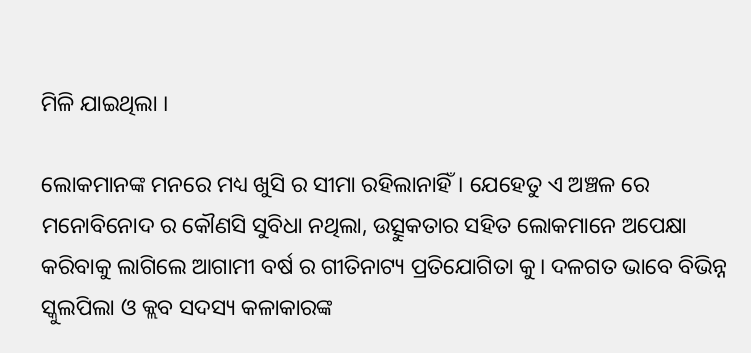ମିଳି ଯାଇଥିଲା ।

ଲୋକମାନଙ୍କ ମନରେ ମଧ୍ୟ ଖୁସି ର ସୀମା ରହିଲାନାହିଁ। ଯେହେତୁ ଏ ଅଞ୍ଚଳ ରେ ମନୋବିନୋଦ ର କୌଣସି ସୁବିଧା ନଥିଲା, ଉତ୍ସୁକତାର ସହିତ ଲୋକମାନେ ଅପେକ୍ଷା କରିବାକୁ ଲାଗିଲେ ଆଗାମୀ ବର୍ଷ ର ଗୀତିନାଟ୍ୟ ପ୍ରତିଯୋଗିତା କୁ। ଦଳଗତ ଭାବେ ବିଭିନ୍ନ ସ୍କୁଲପିଲା ଓ କ୍ଲବ ସଦସ୍ୟ କଳାକାରଙ୍କ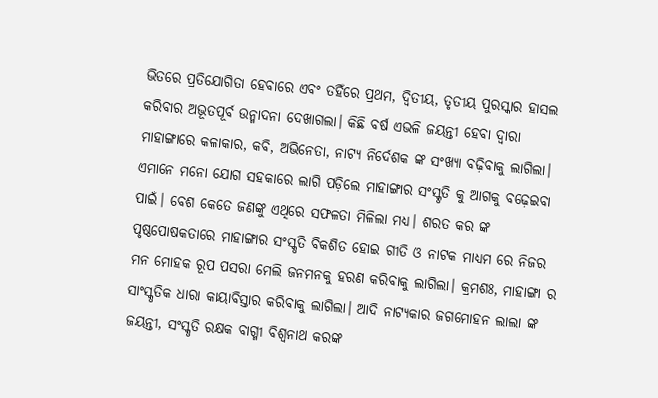ଭିତରେ ପ୍ରତିଯୋଗିତା ହେବାରେ ଏବଂ ତହିଁରେ ପ୍ରଥମ, ଦ୍ୱିତୀୟ, ତୃତୀୟ ପୁରସ୍କାର ହାସଲ କରିବାର ଅଭୂତପୂର୍ବ ଉନ୍ମାଦନା ଦେଖାଗଲା। କିଛି ବର୍ଷ ଏଭଳି ଜୟନ୍ତୀ ହେବା ଦ୍ବାରା ମାହାଙ୍ଗାରେ କଳାକାର, କବି, ଅଭିନେତା, ନାଟ୍ୟ ନିର୍ଦେଶକ ଙ୍କ ସଂଖ୍ୟା ବଢ଼ିବାକୁ ଲାଗିଲା। ଏମାନେ ମନୋ ଯୋଗ ସହକାରେ ଲାଗି ପଡ଼ିଲେ ମାହାଙ୍ଗାର ସଂସ୍କୃତି କୁ ଆଗକୁ ବଢ଼େଇବା ପାଇଁ। ବେଶ କେତେ ଜଣଙ୍କୁ ଏଥିରେ ସଫଳତା ମିଳିଲା ମଧ୍ୟ। ଶରତ କର ଙ୍କ ପୃଷ୍ଠପୋଷକତାରେ ମାହାଙ୍ଗାର ସଂସ୍କୃତି ବିକଶିତ ହୋଇ ଗୀତି ଓ ନାଟକ ମାଧ୍ୟମ ରେ ନିଜର ମନ ମୋହକ ରୂପ ପସରା ମେଲି ଜନମନକୁ ହରଣ କରିବାକୁ ଲାଗିଲା। କ୍ରମଶଃ, ମାହାଙ୍ଗା ର ସାଂସ୍କୃତିକ ଧାରା କାୟାବିସ୍ତାର କରିବାକୁ ଲାଗିଲା। ଆଦି ନାଟ୍ୟକାର ଜଗମୋହନ ଲାଲା ଙ୍କ ଜୟନ୍ତୀ, ସଂସ୍କୃତି ରକ୍ଷକ ବାଗ୍ମୀ ବିଶ୍ବନାଥ କରଙ୍କ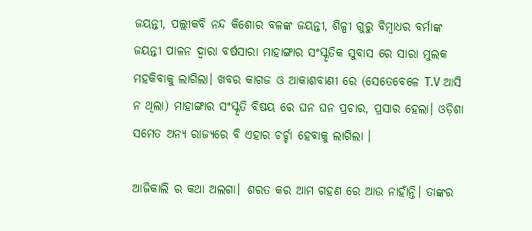ଜୟନ୍ତୀ, ପଲ୍ଲୀକବି ନନ୍ଦ କିଶୋର ବଳଙ୍କ ଜୟନ୍ତୀ, ଶିଳ୍ପୀ ଗୁରୁ ବିମ୍ବାଧର ବର୍ମାଙ୍କ ଜୟନ୍ତୀ ପାଳନ ଦ୍ବାରା ବର୍ଷସାରା ମାହାଙ୍ଗାର ସଂସ୍କୃତିକ ସୁବାସ ରେ ସାରା ମୁଲକ ମହକିବାକୁ ଲାଗିଲା। ଖବର କାଗଜ ଓ ଆକାଶବାଣୀ ରେ (ସେତେବେଳେ T.V ଆସି ନ ଥିଲା) ମାହାଙ୍ଗାର ସଂସ୍କୃତି ବିଷୟ ରେ ଘନ ଘନ ପ୍ରଚାର, ପ୍ରସାର ହେଲା। ଓଡ଼ିଶା ସମେତ ଅନ୍ୟ ରାଜ୍ୟରେ ବି ଏହାର ଚର୍ଚ୍ଚା ହେବାକୁ ଲାଗିଲା ।

ଆଜିକାଲି ର କଥା ଅଲଗା। ଶରତ କର ଆମ ଗହଣ ରେ ଆଉ ନାହାଁନ୍ତି। ତାଙ୍କର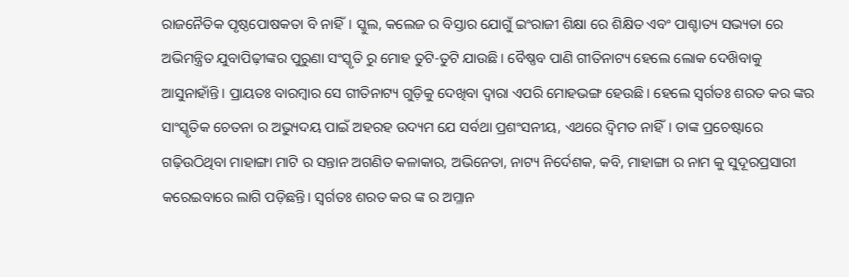ରାଜନୈତିକ ପୃଷ୍ଠପୋଷକତା ବି ନାହିଁ। ସ୍କୁଲ, କଲେଜ ର ବିସ୍ତାର ଯୋଗୁଁ ଇଂରାଜୀ ଶିକ୍ଷା ରେ ଶିକ୍ଷିତ ଏବଂ ପାଶ୍ଚାତ୍ୟ ସଭ୍ୟତା ରେ ଅଭିମନ୍ତ୍ରିତ ଯୁବାପିଢ଼ୀଙ୍କର ପୁରୁଣା ସଂସ୍କୃତି ରୁ ମୋହ ତୁଟି-ତୁଟି ଯାଉଛି। ବୈଷ୍ଣବ ପାଣି ଗୀତିନାଟ୍ୟ ହେଲେ ଲୋକ ଦେଖ‌ିବାକୁ ଆସୁନାହାଁନ୍ତି। ପ୍ରାୟତଃ ବାରମ୍ବାର ସେ ଗୀତିନାଟ୍ୟ ଗୁଡ଼ିକୁ ଦେଖିବା ଦ୍ୱାରା ଏପରି ମୋହଭଙ୍ଗ ହେଉଛି। ହେଲେ ସ୍ବର୍ଗତଃ ଶରତ କର ଙ୍କର ସାଂସ୍କୃତିକ ଚେତନା ର ଅଭ୍ୟୁଦୟ ପାଇଁ ଅହରହ ଉଦ୍ୟମ ଯେ ସର୍ବଥା ପ୍ରଶଂସନୀୟ, ଏଥରେ ଦ୍ବିମତ ନାହିଁ। ତାଙ୍କ ପ୍ରଚେଷ୍ଟାରେ ଗଢ଼ିଉଠିଥିବା ମାହାଙ୍ଗା ମାଟି ର ସନ୍ତାନ ଅଗଣିତ କଳାକାର, ଅଭିନେତା, ନାଟ୍ୟ ନିର୍ଦେଶକ, କବି, ମାହାଙ୍ଗା ର ନାମ କୁ ସୁଦୂରପ୍ରସାରୀ କରେଇବାରେ ଲାଗି ପଡ଼ିଛନ୍ତି। ସ୍ବର୍ଗତଃ ଶରତ କର ଙ୍କ ର ଅମ୍ଳାନ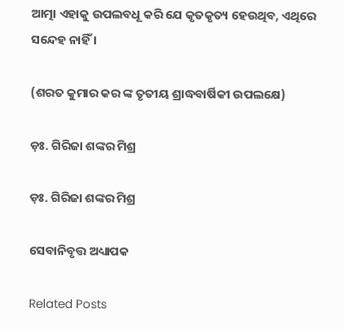ଆତ୍ମା ଏହାକୁ ଉପଲବଧୂ କରି ଯେ କୃତକୃତ୍ୟ ହେଉଥିବ, ଏଥିରେ ସନ୍ଦେହ ନାହିଁ ।

(ଶରତ କୁମାର କର ଙ୍କ ତୃତୀୟ ଶ୍ରାଦ୍ଧବାର୍ଷିକୀ ଉପଲକ୍ଷେ)

ଡ଼ଃ. ଗିରିଜା ଶଙ୍କର ମିଶ୍ର

ଡ଼ଃ. ଗିରିଜା ଶଙ୍କର ମିଶ୍ର

ସେବାନିବୃତ୍ତ ଅଧ୍ୟାପକ

Related Posts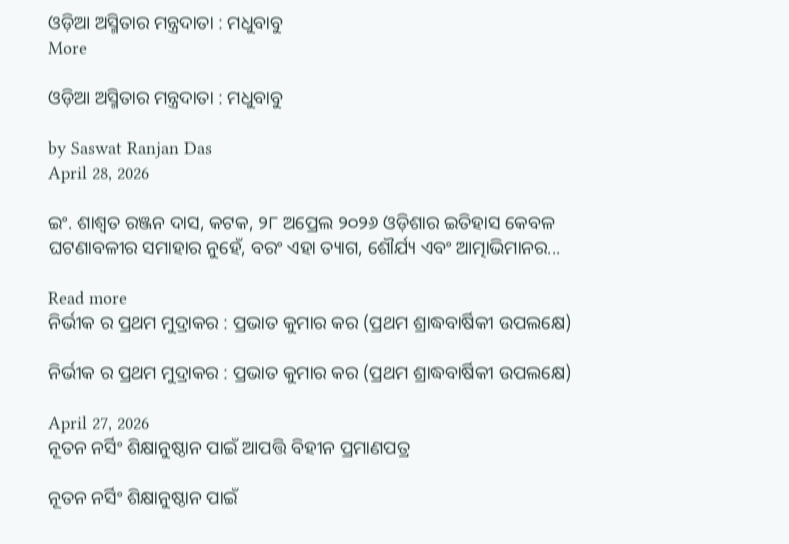ଓଡ଼ିଆ ଅସ୍ମିତାର ମନ୍ତ୍ରଦାତା : ମଧୁବାବୁ
More

ଓଡ଼ିଆ ଅସ୍ମିତାର ମନ୍ତ୍ରଦାତା : ମଧୁବାବୁ

by Saswat Ranjan Das
April 28, 2026

ଇଂ. ଶାଶ୍ଵତ ରଞ୍ଜନ ଦାସ, କଟକ, ୨୮ ଅପ୍ରେଲ ୨୦୨୬ ଓଡ଼ିଶାର ଇତିହାସ କେବଳ ଘଟଣାବଳୀର ସମାହାର ନୁହେଁ, ବରଂ ଏହା ତ୍ୟାଗ, ଶୌର୍ଯ୍ୟ ଏବଂ ଆତ୍ମାଭିମାନର...

Read more
ନିର୍ଭୀକ ର ପ୍ରଥମ ମୁଦ୍ରାକର : ପ୍ରଭାତ କୁମାର କର (ପ୍ରଥମ ଶ୍ରାଦ୍ଧବାର୍ଷିକୀ ଉପଲକ୍ଷେ)

ନିର୍ଭୀକ ର ପ୍ରଥମ ମୁଦ୍ରାକର : ପ୍ରଭାତ କୁମାର କର (ପ୍ରଥମ ଶ୍ରାଦ୍ଧବାର୍ଷିକୀ ଉପଲକ୍ଷେ)

April 27, 2026
ନୂତନ ନର୍ସିଂ ଶିକ୍ଷାନୁଷ୍ଠାନ ପାଇଁ ଆପତ୍ତି ବିହୀନ ପ୍ରମାଣପତ୍ର

ନୂତନ ନର୍ସିଂ ଶିକ୍ଷାନୁଷ୍ଠାନ ପାଇଁ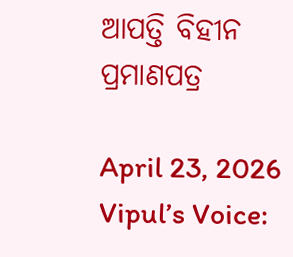ଆପତ୍ତି ବିହୀନ ପ୍ରମାଣପତ୍ର

April 23, 2026
Vipul’s Voice: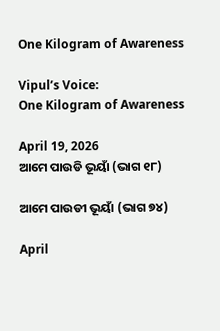One Kilogram of Awareness

Vipul’s Voice:
One Kilogram of Awareness

April 19, 2026
ଆମେ ପାଉଡି ଭୂୟାଁ (ଭାଗ ୧୮)

ଆମେ ପାଉଡୀ ଭୂୟାଁ (ଭାଗ ୭୪)

April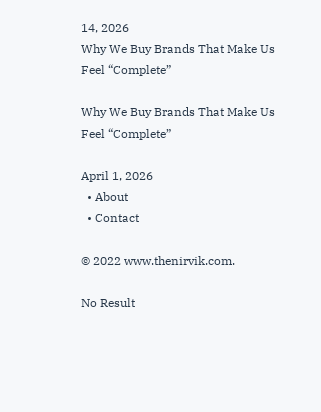14, 2026
Why We Buy Brands That Make Us Feel “Complete”

Why We Buy Brands That Make Us Feel “Complete”

April 1, 2026
  • About
  • Contact

© 2022 www.thenirvik.com.

No Result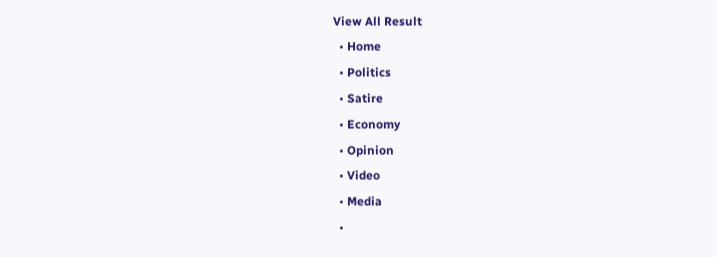View All Result
  • Home
  • Politics
  • Satire
  • Economy
  • Opinion
  • Video
  • Media
  •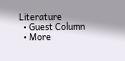Literature
  • Guest Column
  • More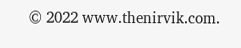© 2022 www.thenirvik.com.